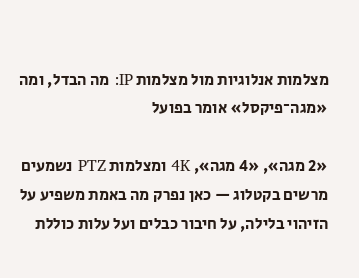מצלמות אנלוגיות מול מצלמות IP: מה הבדל, ומה «מגה־פיקסל» אומר בפועל

«2 מגה», «4 מגה», 4K ומצלמות PTZ נשמעים מרשים בקטלוג — כאן נפרק מה באמת משפיע על הזיהוי בלילה, על חיבור כבלים ועל עלות כוללת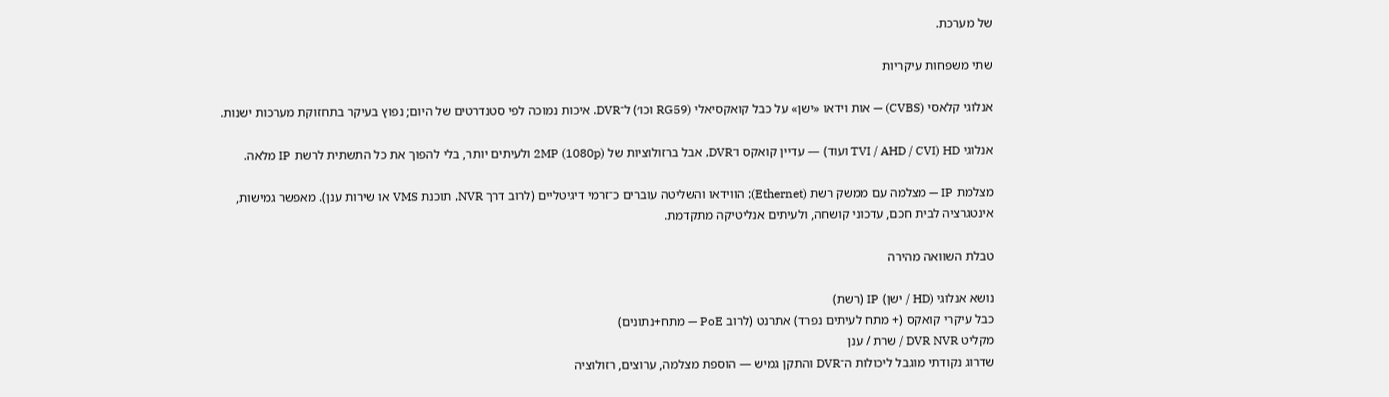של מערכת.

שתי משפחות עיקריות

אנלוגי קלאסי (CVBS) — אות וידאו «ישן» על כבל קואקסיאלי (RG59 וכו׳) ל־DVR. איכות נמוכה לפי סטנדרטים של היום; נפוץ בעיקר בתחזוקת מערכות ישנות.

אנלוגי HD (TVI / AHD / CVI ועוד) — עדיין קואקס ו־DVR, אבל ברזולוציות של 2MP (1080p) ולעיתים יותר, בלי להפוך את כל התשתית לרשת IP מלאה.

מצלמת IP — מצלמה עם ממשק רשת (Ethernet); הווידאו והשליטה עוברים כ־זרמי דיגיטליים (לרוב דרך NVR, תוכנת VMS או שירות ענן). מאפשר גמישות, אינטגרציה לבית חכם, עדכוני קושחה, ולעיתים אנליטיקה מתקדמת.

טבלת השוואה מהירה

נושא אנלוגי (HD / ישן) IP (רשת)
כבל עיקרי קואקס (+ מתח לעיתים נפרד) אתרנט (לרוב PoE — מתח+נתונים)
מקליט DVR NVR / שרת / ענן
שדרוג נקודתי מוגבל ליכולות ה־DVR והתקן גמיש — הוספת מצלמה, ערוצים, רזולוציה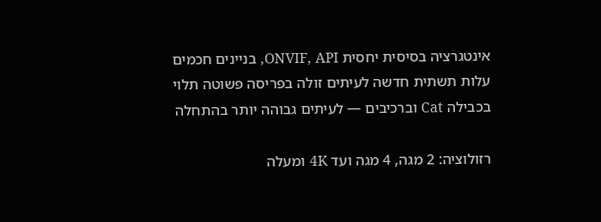אינטגרציה בסיסית יחסית ONVIF, API, בניינים חכמים
עלות תשתית חדשה לעיתים זולה בפריסה פשוטה תלוי בכבילה Cat וברכיבים — לעיתים גבוהה יותר בהתחלה

רזולוציה: 2 מגה, 4 מגה ועד 4K ומעלה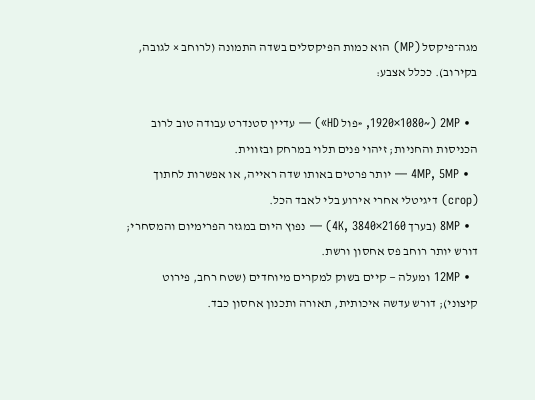מגה־פיקסל (MP) הוא כמות הפיקסלים בשדה התמונה (לרוחב × לגובה, בקירוב). ככלל אצבע:

  • 2MP (~1920×1080, «פול HD») — עדיין סטנדרט עבודה טוב לרוב הכניסות והחניות; זיהוי פנים תלוי במרחק ובזווית.
  • 4MP, 5MP — יותר פרטים באותו שדה ראייה, או אפשרות לחתוך (crop) דיגיטלי אחרי אירוע בלי לאבד הכל.
  • 8MP (בערך 4K, 3840×2160) — נפוץ היום במגזר הפרימיום והמסחרי; דורש יותר רוחב פס אחסון ורשת.
  • 12MP ומעלה — קיים בשוק למקרים מיוחדים (שטח רחב, פירוט קיצוני); דורש עדשה איכותית, תאורה ותכנון אחסון כבד.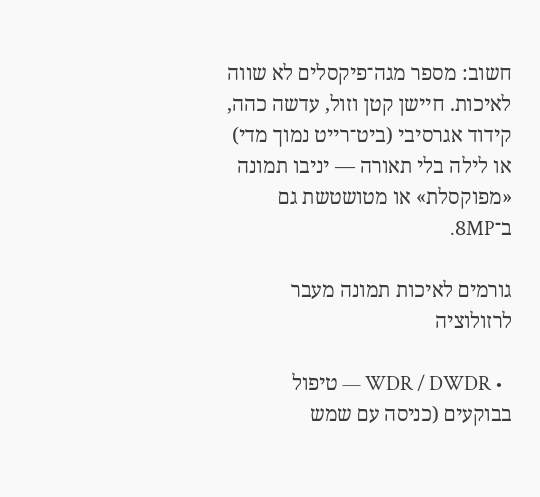חשוב: מספר מגה־פיקסלים לא שווה לאיכות. חיישן קטן וזול, עדשה כהה, קידוד אגרסיבי (ביט־רייט נמוך מדי) או לילה בלי תאורה — יניבו תמונה «מפוקסלת» או מטושטשת גם ב־8MP.

גורמים לאיכות תמונה מעבר לרזולוציה

  • WDR / DWDR — טיפול בבוקעים (כניסה עם שמש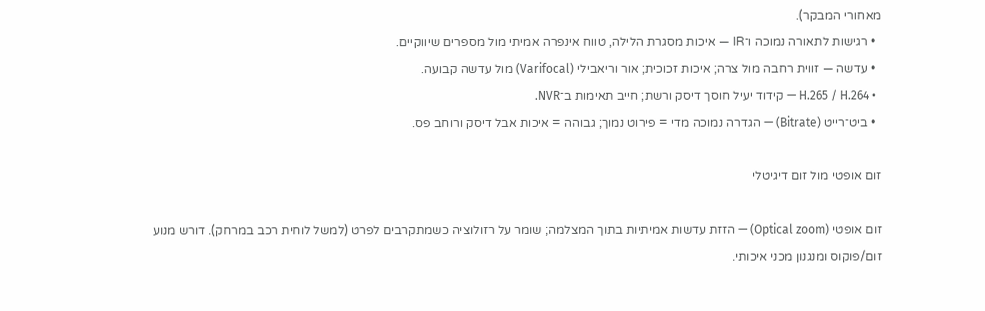מאחורי המבקר).
  • רגישות לתאורה נמוכה ו־IR — איכות מסגרת הלילה, טווח אינפרה אמיתי מול מספרים שיווקיים.
  • עדשה — זווית רחבה מול צרה; איכות זכוכית; אור וריאבילי (Varifocal) מול עדשה קבועה.
  • H.265 / H.264 — קידוד יעיל חוסך דיסק ורשת; חייב תאימות ב־NVR.
  • ביט־רייט (Bitrate) — הגדרה נמוכה מדי = פירוט נמוך; גבוהה = איכות אבל דיסק ורוחב פס.

זום אופטי מול זום דיגיטלי

זום אופטי (Optical zoom) — הזזת עדשות אמיתיות בתוך המצלמה; שומר על רזולוציה כשמתקרבים לפרט (למשל לוחית רכב במרחק). דורש מנוע זום/פוקוס ומנגנון מכני איכותי.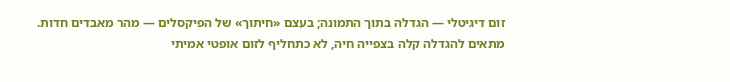זום דיגיטלי — הגדלה בתוך התמונה; בעצם «חיתוך» של הפיקסלים — מהר מאבדים חדות. מתאים להגדלה קלה בצפייה חיה, לא כתחליף לזום אופטי אמיתי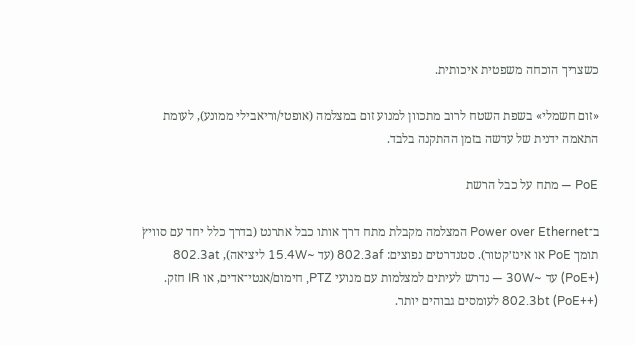כשצריך הוכחה משפטית איכותית.

«זום חשמלי» בשפת השטח לרוב מתכוון למנוע זום במצלמה (אופטי/וריאבילי ממונע), לעומת התאמה ידנית של עדשה בזמן ההתקנה בלבד.

PoE — מתח על כבל הרשת

ב־Power over Ethernet המצלמה מקבלת מתח דרך אותו כבל אתרנט (בדרך כלל יחד עם סוויץׁ תומך PoE או אינז׳קטור). סטנדרטים נפוצים: 802.3af (עד ~15.4W ליציאה), 802.3at (PoE+) עד ~30W — נדרש לעיתים למצלמות עם מנועי PTZ, חימום/אנטי־אדים, או IR חזק. 802.3bt (PoE++) לעומסים גבוהים יותר.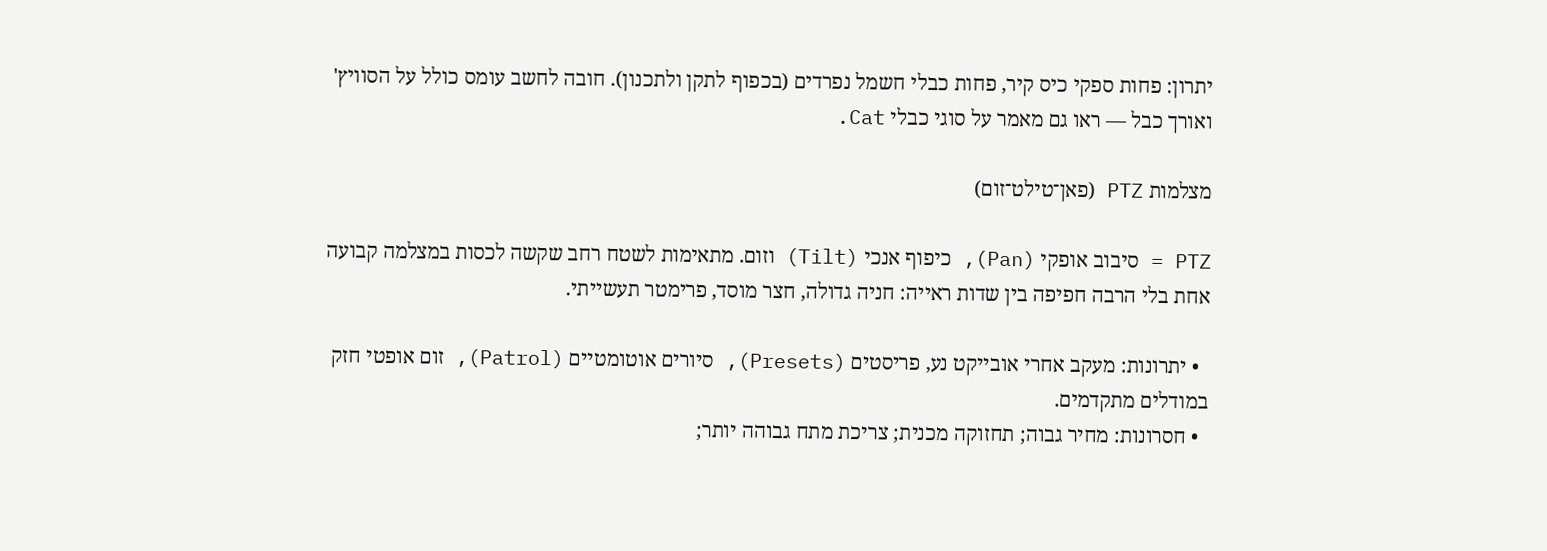יתרון: פחות ספקי כיס קיר, פחות כבלי חשמל נפרדים (בכפוף לתקן ולתכנון). חובה לחשב עומס כולל על הסוויץ' ואורך כבל — ראו גם מאמר על סוגי כבלי Cat.

מצלמות PTZ (פאן־טילט־זום)

PTZ = סיבוב אופקי (Pan), כיפוף אנכי (Tilt) וזום. מתאימות לשטח רחב שקשה לכסות במצלמה קבועה אחת בלי הרבה חפיפה בין שדות ראייה: חניה גדולה, חצר מוסד, פרימטר תעשייתי.

  • יתרונות: מעקב אחרי אובייקט נע, פריסטים (Presets), סיורים אוטומטיים (Patrol), זום אופטי חזק במודלים מתקדמים.
  • חסרונות: מחיר גבוה; תחזוקה מכנית; צריכת מתח גבוהה יותר;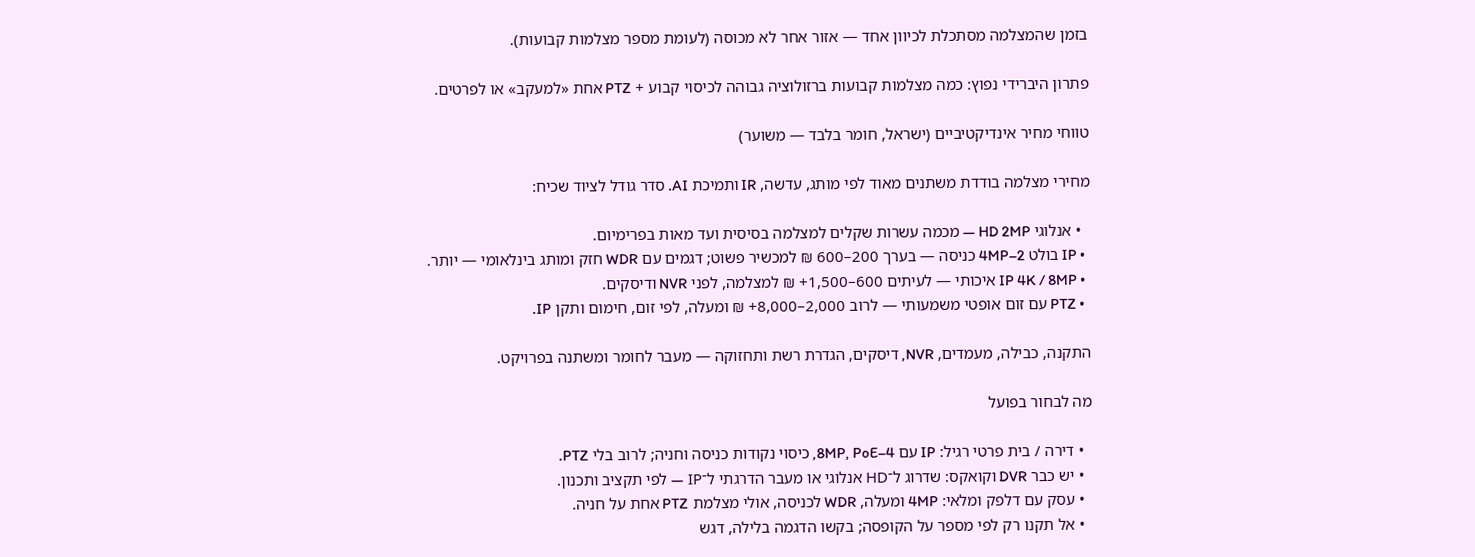בזמן שהמצלמה מסתכלת לכיוון אחד — אזור אחר לא מכוסה (לעומת מספר מצלמות קבועות).

פתרון היברידי נפוץ: כמה מצלמות קבועות ברזולוציה גבוהה לכיסוי קבוע + PTZ אחת «למעקב» או לפרטים.

טווחי מחיר אינדיקטיביים (ישראל, חומר בלבד — משוער)

מחירי מצלמה בודדת משתנים מאוד לפי מותג, עדשה, IR ותמיכת AI. סדר גודל לציוד שכיח:

  • אנלוגי HD 2MP — מכמה עשרות שקלים למצלמה בסיסית ועד מאות בפרימיום.
  • IP בולט 2–4MP כניסה — בערך 200–600 ₪ למכשיר פשוט; דגמים עם WDR חזק ומותג בינלאומי — יותר.
  • IP 4K / 8MP איכותי — לעיתים 600–1,500+ ₪ למצלמה, לפני NVR ודיסקים.
  • PTZ עם זום אופטי משמעותי — לרוב 2,000–8,000+ ₪ ומעלה, לפי זום, חימום ותקן IP.

התקנה, כבילה, מעמדים, NVR, דיסקים, הגדרת רשת ותחזוקה — מעבר לחומר ומשתנה בפרויקט.

מה לבחור בפועל

  • דירה / בית פרטי רגיל: IP עם 4–8MP, PoE, כיסוי נקודות כניסה וחניה; לרוב בלי PTZ.
  • יש כבר DVR וקואקס: שדרוג ל־HD אנלוגי או מעבר הדרגתי ל־IP — לפי תקציב ותכנון.
  • עסק עם דלפק ומלאי: 4MP ומעלה, WDR לכניסה, אולי מצלמת PTZ אחת על חניה.
  • אל תקנו רק לפי מספר על הקופסה; בקשו הדגמה בלילה, דגש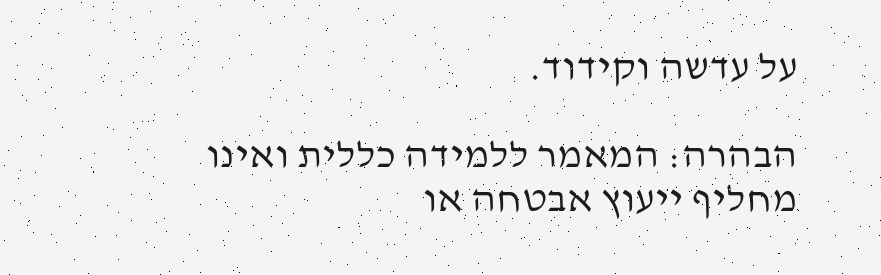על עדשה וקידוד.

הבהרה: המאמר ללמידה כללית ואינו מחליף ייעוץ אבטחה או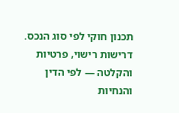תכנון חוקי לפי סוג הנכס. דרישות רישוי, פרטיות והקלטה — לפי הדין והנחיות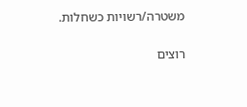משטרה/רשויות כשחלות.

רוצים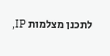לתכנן מצלמות IP,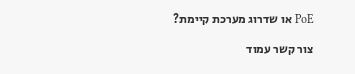PoE או שדרוג מערכת קיימת?

צור קשר עמוד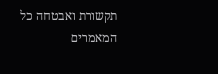תקשורת ואבטחה כל המאמרים